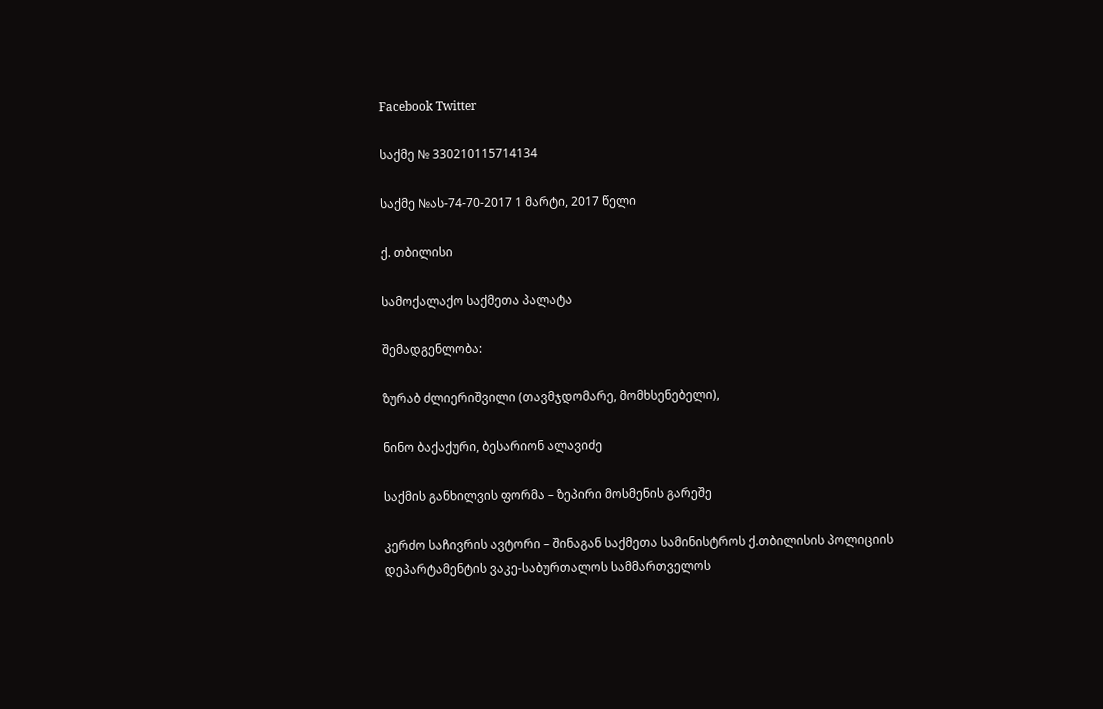Facebook Twitter

საქმე № 330210115714134

საქმე №ას-74-70-2017 1 მარტი, 2017 წელი

ქ. თბილისი

სამოქალაქო საქმეთა პალატა

შემადგენლობა:

ზურაბ ძლიერიშვილი (თავმჯდომარე, მომხსენებელი),

ნინო ბაქაქური, ბესარიონ ალავიძე

საქმის განხილვის ფორმა – ზეპირი მოსმენის გარეშე

კერძო საჩივრის ავტორი – შინაგან საქმეთა სამინისტროს ქ.თბილისის პოლიციის დეპარტამენტის ვაკე-საბურთალოს სამმართველოს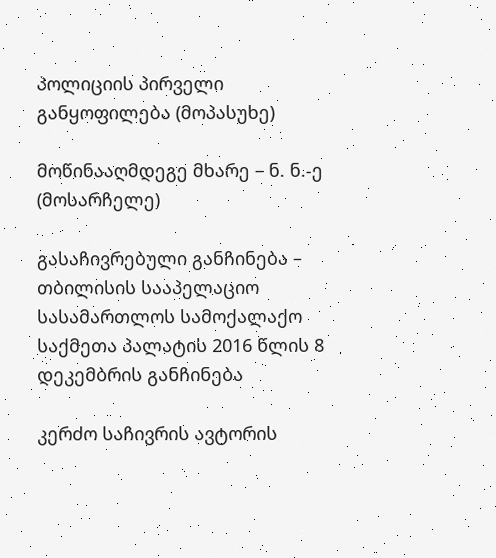პოლიციის პირველი განყოფილება (მოპასუხე)

მოწინააღმდეგე მხარე – ნ. ნ.-ე (მოსარჩელე)

გასაჩივრებული განჩინება – თბილისის სააპელაციო სასამართლოს სამოქალაქო საქმეთა პალატის 2016 წლის 8 დეკემბრის განჩინება

კერძო საჩივრის ავტორის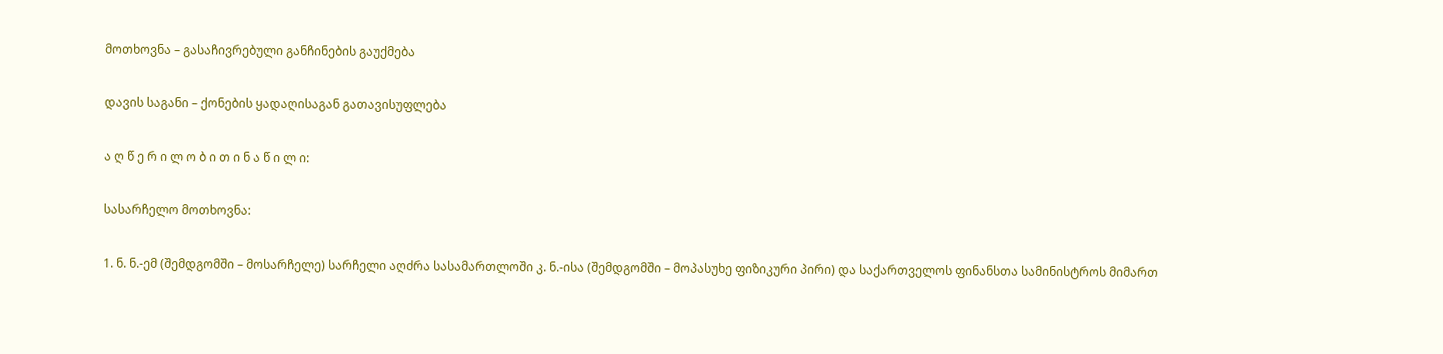მოთხოვნა – გასაჩივრებული განჩინების გაუქმება

დავის საგანი – ქონების ყადაღისაგან გათავისუფლება

ა ღ წ ე რ ი ლ ო ბ ი თ ი ნ ა წ ი ლ ი:

სასარჩელო მოთხოვნა:

1. ნ. ნ.-ემ (შემდგომში – მოსარჩელე) სარჩელი აღძრა სასამართლოში კ. ნ.-ისა (შემდგომში – მოპასუხე ფიზიკური პირი) და საქართველოს ფინანსთა სამინისტროს მიმართ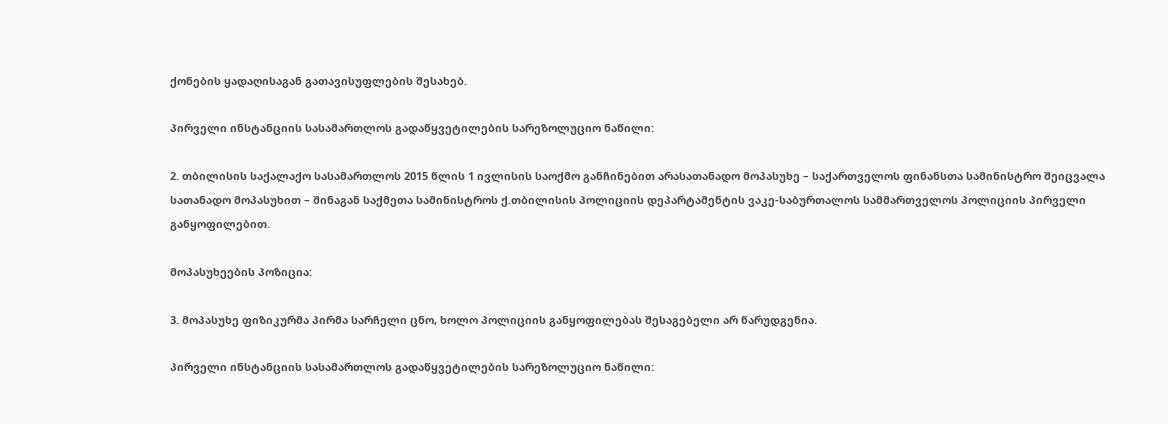ქონების ყადაღისაგან გათავისუფლების შესახებ.

პირველი ინსტანციის სასამართლოს გადაწყვეტილების სარეზოლუციო ნაწილი:

2. თბილისის საქალაქო სასამართლოს 2015 წლის 1 ივლისის საოქმო განჩინებით არასათანადო მოპასუხე – საქართველოს ფინანსთა სამინისტრო შეიცვალა სათანადო მოპასუხით – შინაგან საქმეთა სამინისტროს ქ.თბილისის პოლიციის დეპარტამენტის ვაკე-საბურთალოს სამმართველოს პოლიციის პირველი განყოფილებით.

მოპასუხეების პოზიცია:

3. მოპასუხე ფიზიკურმა პირმა სარჩელი ცნო, ხოლო პოლიციის განყოფილებას შესაგებელი არ წარუდგენია.

პირველი ინსტანციის სასამართლოს გადაწყვეტილების სარეზოლუციო ნაწილი: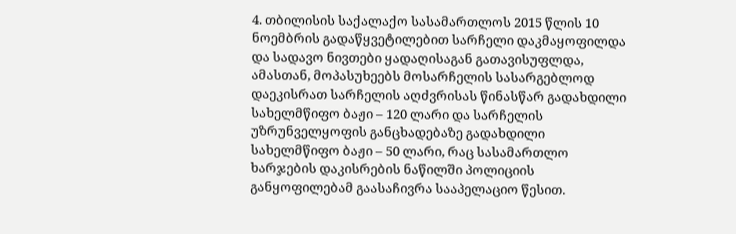4. თბილისის საქალაქო სასამართლოს 2015 წლის 10 ნოემბრის გადაწყვეტილებით სარჩელი დაკმაყოფილდა და სადავო ნივთები ყადაღისაგან გათავისუფლდა, ამასთან, მოპასუხეებს მოსარჩელის სასარგებლოდ დაეკისრათ სარჩელის აღძვრისას წინასწარ გადახდილი სახელმწიფო ბაჟი – 120 ლარი და სარჩელის უზრუნველყოფის განცხადებაზე გადახდილი სახელმწიფო ბაჟი – 50 ლარი, რაც სასამართლო ხარჯების დაკისრების ნაწილში პოლიციის განყოფილებამ გაასაჩივრა სააპელაციო წესით.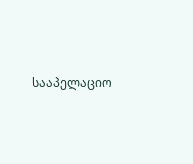სააპელაციო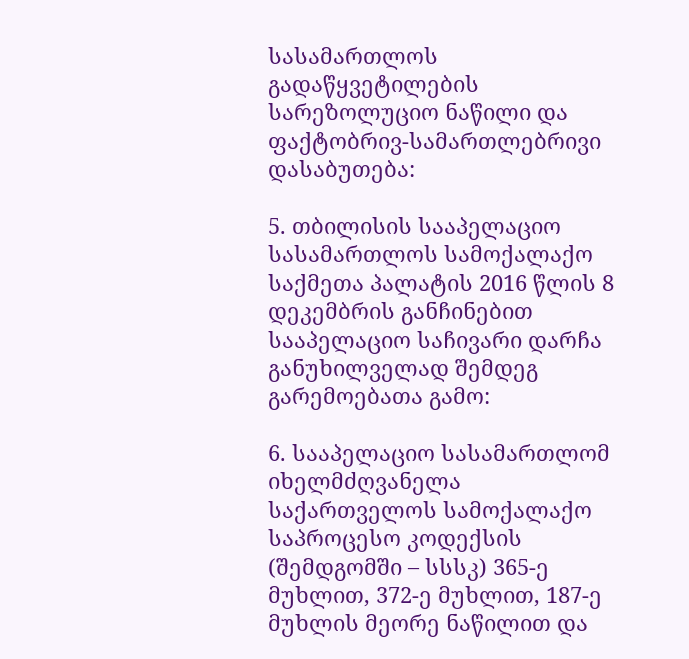სასამართლოს გადაწყვეტილების სარეზოლუციო ნაწილი და ფაქტობრივ-სამართლებრივი დასაბუთება:

5. თბილისის სააპელაციო სასამართლოს სამოქალაქო საქმეთა პალატის 2016 წლის 8 დეკემბრის განჩინებით სააპელაციო საჩივარი დარჩა განუხილველად შემდეგ გარემოებათა გამო:

6. სააპელაციო სასამართლომ იხელმძღვანელა საქართველოს სამოქალაქო საპროცესო კოდექსის (შემდგომში – სსსკ) 365-ე მუხლით, 372-ე მუხლით, 187-ე მუხლის მეორე ნაწილით და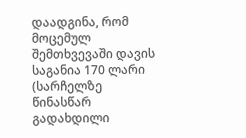დაადგინა, რომ მოცემულ შემთხვევაში დავის საგანია 170 ლარი (სარჩელზე წინასწარ გადახდილი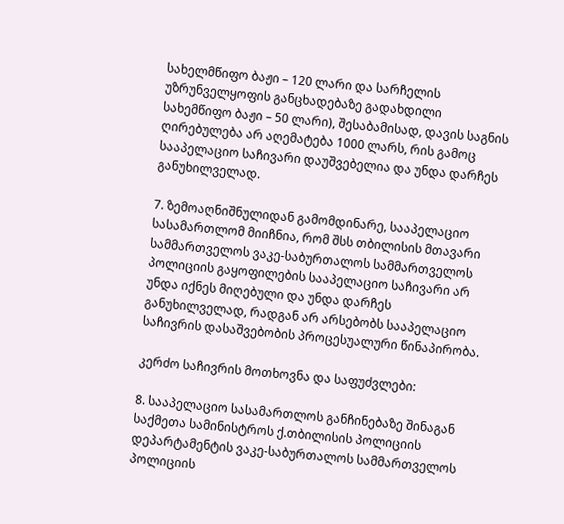სახელმწიფო ბაჟი – 120 ლარი და სარჩელის უზრუნველყოფის განცხადებაზე გადახდილი სახემწიფო ბაჟი – 50 ლარი), შესაბამისად, დავის საგნის ღირებულება არ აღემატება 1000 ლარს, რის გამოც სააპელაციო საჩივარი დაუშვებელია და უნდა დარჩეს განუხილველად.

7. ზემოაღნიშნულიდან გამომდინარე, სააპელაციო სასამართლომ მიიჩნია, რომ შსს თბილისის მთავარი სამმართველოს ვაკე-საბურთალოს სამმართველოს პოლიციის გაყოფილების სააპელაციო საჩივარი არ უნდა იქნეს მიღებული და უნდა დარჩეს განუხილველად, რადგან არ არსებობს სააპელაციო საჩივრის დასაშვებობის პროცესუალური წინაპირობა.

კერძო საჩივრის მოთხოვნა და საფუძვლები:

8. სააპელაციო სასამართლოს განჩინებაზე შინაგან საქმეთა სამინისტროს ქ.თბილისის პოლიციის დეპარტამენტის ვაკე-საბურთალოს სამმართველოს პოლიციის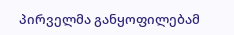პირველმა განყოფილებამ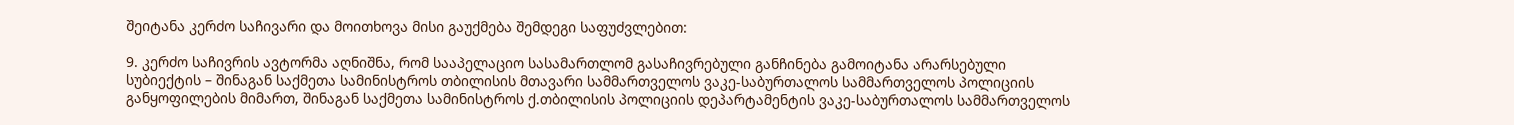შეიტანა კერძო საჩივარი და მოითხოვა მისი გაუქმება შემდეგი საფუძვლებით:

9. კერძო საჩივრის ავტორმა აღნიშნა, რომ სააპელაციო სასამართლომ გასაჩივრებული განჩინება გამოიტანა არარსებული სუბიექტის – შინაგან საქმეთა სამინისტროს თბილისის მთავარი სამმართველოს ვაკე-საბურთალოს სამმართველოს პოლიციის განყოფილების მიმართ, შინაგან საქმეთა სამინისტროს ქ.თბილისის პოლიციის დეპარტამენტის ვაკე-საბურთალოს სამმართველოს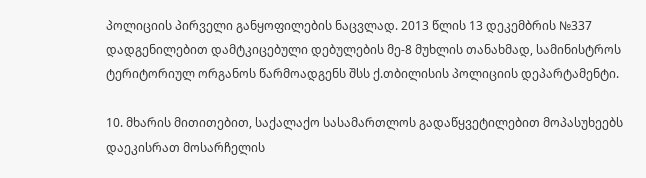პოლიციის პირველი განყოფილების ნაცვლად. 2013 წლის 13 დეკემბრის №337 დადგენილებით დამტკიცებული დებულების მე-8 მუხლის თანახმად, სამინისტროს ტერიტორიულ ორგანოს წარმოადგენს შსს ქ.თბილისის პოლიციის დეპარტამენტი.

10. მხარის მითითებით, საქალაქო სასამართლოს გადაწყვეტილებით მოპასუხეებს დაეკისრათ მოსარჩელის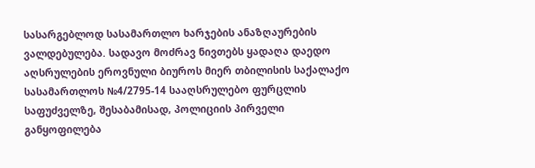სასარგებლოდ სასამართლო ხარჯების ანაზღაურების ვალდებულება. სადავო მოძრავ ნივთებს ყადაღა დაედო აღსრულების ეროვნული ბიუროს მიერ თბილისის საქალაქო სასამართლოს №4/2795-14 სააღსრულებო ფურცლის საფუძველზე, შესაბამისად, პოლიციის პირველი განყოფილება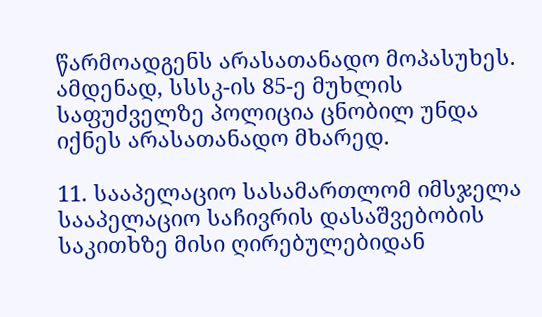წარმოადგენს არასათანადო მოპასუხეს. ამდენად, სსსკ-ის 85-ე მუხლის საფუძველზე პოლიცია ცნობილ უნდა იქნეს არასათანადო მხარედ.

11. სააპელაციო სასამართლომ იმსჯელა სააპელაციო საჩივრის დასაშვებობის საკითხზე მისი ღირებულებიდან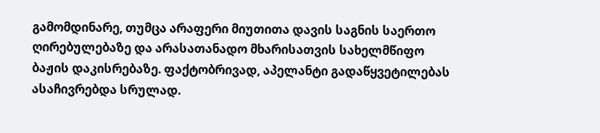გამომდინარე, თუმცა არაფერი მიუთითა დავის საგნის საერთო ღირებულებაზე და არასათანადო მხარისათვის სახელმწიფო ბაჟის დაკისრებაზე. ფაქტობრივად, აპელანტი გადაწყვეტილებას ასაჩივრებდა სრულად.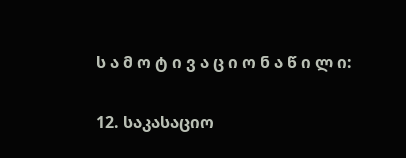ს ა მ ო ტ ი ვ ა ც ი ო ნ ა წ ი ლ ი:

12. საკასაციო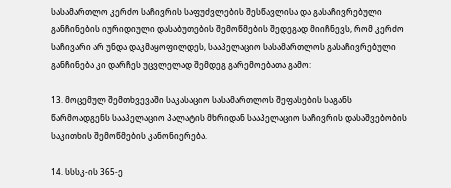სასამართლო კერძო საჩივრის საფუძვლების შესწავლისა და გასაჩივრებული განჩინების იურიდიული დასაბუთების შემოწმების შედეგად მიიჩნევს, რომ კერძო საჩივარი არ უნდა დაკმაყოფილდეს, სააპელაციო სასამართლოს გასაჩივრებული განჩინება კი დარჩეს უცვლელად შემდეგ გარემოებათა გამო:

13. მოცემულ შემთხვევაში საკასაციო სასამართლოს შეფასების საგანს წარმოადგენს სააპელაციო პალატის მხრიდან სააპელაციო საჩივრის დასაშვებობის საკითხის შემოწმების კანონიერება.

14. სსსკ-ის 365-ე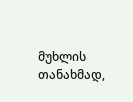მუხლის თანახმად,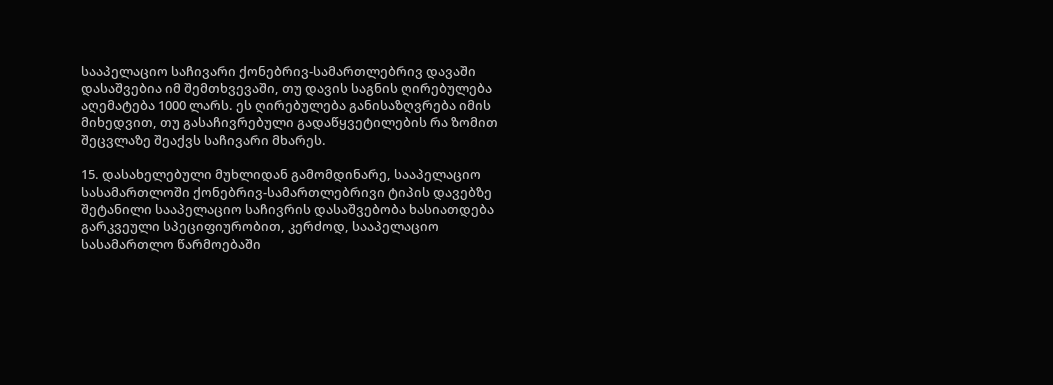სააპელაციო საჩივარი ქონებრივ-სამართლებრივ დავაში დასაშვებია იმ შემთხვევაში, თუ დავის საგნის ღირებულება აღემატება 1000 ლარს. ეს ღირებულება განისაზღვრება იმის მიხედვით, თუ გასაჩივრებული გადაწყვეტილების რა ზომით შეცვლაზე შეაქვს საჩივარი მხარეს.

15. დასახელებული მუხლიდან გამომდინარე, სააპელაციო სასამართლოში ქონებრივ-სამართლებრივი ტიპის დავებზე შეტანილი სააპელაციო საჩივრის დასაშვებობა ხასიათდება გარკვეული სპეციფიურობით, კერძოდ, სააპელაციო სასამართლო წარმოებაში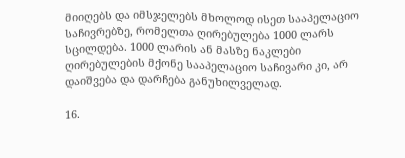მიიღებს და იმსჯელებს მხოლოდ ისეთ სააპელაციო საჩივრებზე, რომელთა ღირებულება 1000 ლარს სცილდება. 1000 ლარის ან მასზე ნაკლები ღირებულების მქონე სააპელაციო საჩივარი კი, არ დაიშვება და დარჩება განუხილველად.

16.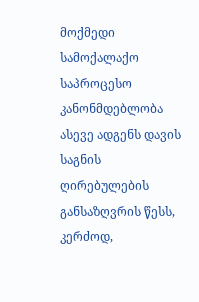მოქმედი სამოქალაქო საპროცესო კანონმდებლობა ასევე ადგენს დავის საგნის ღირებულების განსაზღვრის წესს, კერძოდ,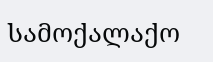სამოქალაქო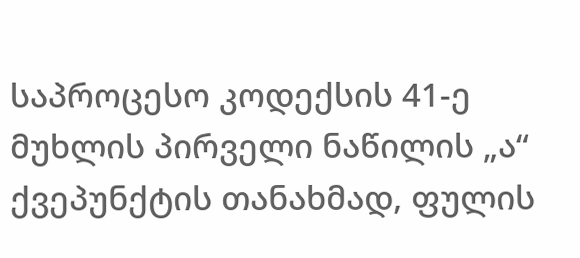საპროცესო კოდექსის 41-ე მუხლის პირველი ნაწილის „ა“ ქვეპუნქტის თანახმად, ფულის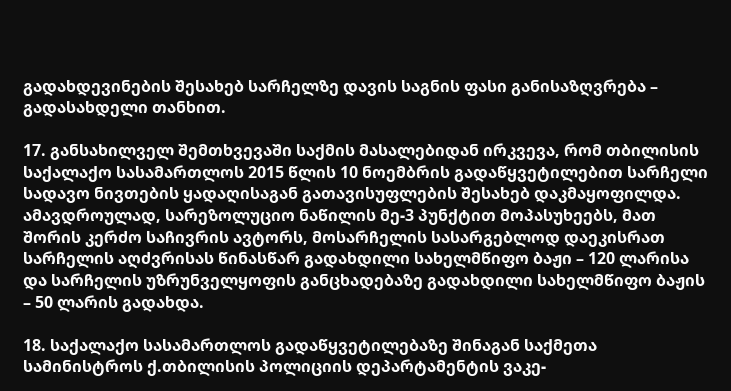გადახდევინების შესახებ სარჩელზე დავის საგნის ფასი განისაზღვრება – გადასახდელი თანხით.

17. განსახილველ შემთხვევაში საქმის მასალებიდან ირკვევა, რომ თბილისის საქალაქო სასამართლოს 2015 წლის 10 ნოემბრის გადაწყვეტილებით სარჩელი სადავო ნივთების ყადაღისაგან გათავისუფლების შესახებ დაკმაყოფილდა. ამავდროულად, სარეზოლუციო ნაწილის მე-3 პუნქტით მოპასუხეებს, მათ შორის კერძო საჩივრის ავტორს, მოსარჩელის სასარგებლოდ დაეკისრათ სარჩელის აღძვრისას წინასწარ გადახდილი სახელმწიფო ბაჟი – 120 ლარისა და სარჩელის უზრუნველყოფის განცხადებაზე გადახდილი სახელმწიფო ბაჟის – 50 ლარის გადახდა.

18. საქალაქო სასამართლოს გადაწყვეტილებაზე შინაგან საქმეთა სამინისტროს ქ.თბილისის პოლიციის დეპარტამენტის ვაკე-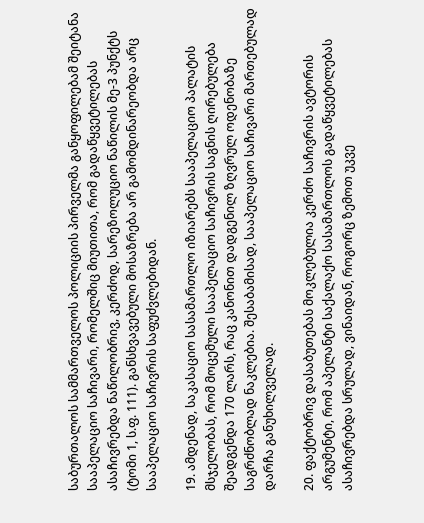საბურთალოს სამმართველოს პოლიციის პირველმა განყოფილებამ შეიტანა სააპელაციო საჩივარი, რომელშიც მიუთითა, რომ გადაწყვეტილებას ასაჩივრებდა ნაწილობრივ, კერძოდ, სარეზოლუციო ნაწილის მე-3 პუნქტს (ტომი 1, ს.ფ. 111). განსხვავებული მოსაზრება არ გამომდინარეობდა არც სააპელაციო საჩივრის საფუძვლებიდან.

19. ამდენად, საკასაციო სასამართლო იზიარებს სააპელაციო პალატის მსჯელობას, რომ მოცემული სააპელაციო საჩივრის საგნის ღირებულება შეადგენდა 170 ლარს, რაც კანონით დადგენილ ზღვრულ ოდენობაზე საგრძნობლად ნაკლებია. შესაბამისად, სააპელაციო საჩივარი მართებულად დარჩა განუხილველად.

20. ფაქტობრივ დასაბუთებას მოკლებულია კერძო საჩივრის ავტორის არგუმენტი, რომ აპელანტი საქალაქო სასამართლოს გადაწყვეტილებას ასაჩივრებდა სრულად, ვინაიდან, როგორც ზემოთ უკვე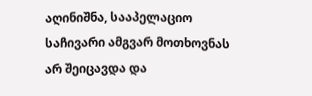აღინიშნა, სააპელაციო საჩივარი ამგვარ მოთხოვნას არ შეიცავდა და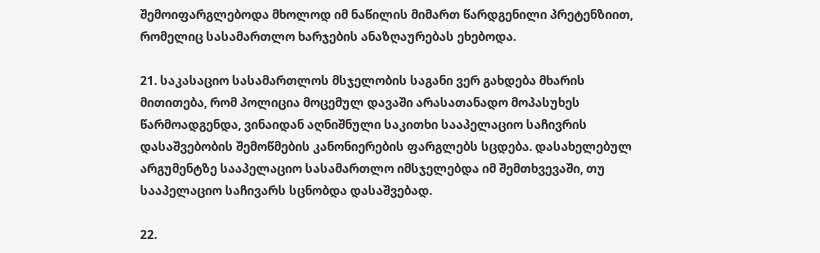შემოიფარგლებოდა მხოლოდ იმ ნაწილის მიმართ წარდგენილი პრეტენზიით, რომელიც სასამართლო ხარჯების ანაზღაურებას ეხებოდა.

21. საკასაციო სასამართლოს მსჯელობის საგანი ვერ გახდება მხარის მითითება, რომ პოლიცია მოცემულ დავაში არასათანადო მოპასუხეს წარმოადგენდა, ვინაიდან აღნიშნული საკითხი სააპელაციო საჩივრის დასაშვებობის შემოწმების კანონიერების ფარგლებს სცდება. დასახელებულ არგუმენტზე სააპელაციო სასამართლო იმსჯელებდა იმ შემთხვევაში, თუ სააპელაციო საჩივარს სცნობდა დასაშვებად.

22.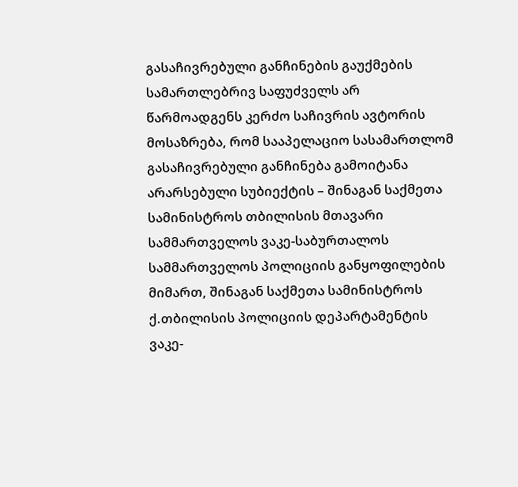გასაჩივრებული განჩინების გაუქმების სამართლებრივ საფუძველს არ წარმოადგენს კერძო საჩივრის ავტორის მოსაზრება, რომ სააპელაციო სასამართლომ გასაჩივრებული განჩინება გამოიტანა არარსებული სუბიექტის – შინაგან საქმეთა სამინისტროს თბილისის მთავარი სამმართველოს ვაკე-საბურთალოს სამმართველოს პოლიციის განყოფილების მიმართ, შინაგან საქმეთა სამინისტროს ქ.თბილისის პოლიციის დეპარტამენტის ვაკე-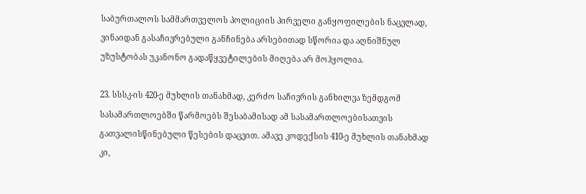საბურთალოს სამმართველოს პოლიციის პირველი განყოფილების ნაცვლად, ვინაიდან გასაჩივრებული განჩინება არსებითად სწორია და აღნიშნულ უზუსტობას უკანონო გადაწყვეტილების მიღება არ მოჰყოლია.

23. სსსკ-ის 420-ე მუხლის თანახმად, კერძო საჩივრის განხილვა ზემდგომ სასამართლოებში წარმოებს შესაბამისად ამ სასამართლოებისათვის გათვალისწინებული წესების დაცვით. ამავე კოდექსის 410-ე მუხლის თანახმად კი,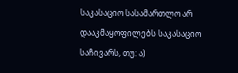საკასაციო სასამართლო არ დააკმაყოფილებს საკასაციო საჩივარს, თუ: ა)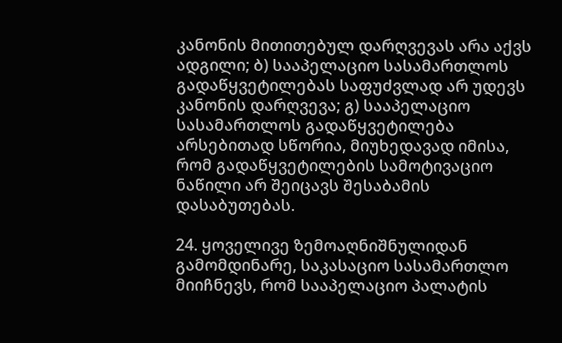კანონის მითითებულ დარღვევას არა აქვს ადგილი; ბ) სააპელაციო სასამართლოს გადაწყვეტილებას საფუძვლად არ უდევს კანონის დარღვევა; გ) სააპელაციო სასამართლოს გადაწყვეტილება არსებითად სწორია, მიუხედავად იმისა, რომ გადაწყვეტილების სამოტივაციო ნაწილი არ შეიცავს შესაბამის დასაბუთებას.

24. ყოველივე ზემოაღნიშნულიდან გამომდინარე, საკასაციო სასამართლო მიიჩნევს, რომ სააპელაციო პალატის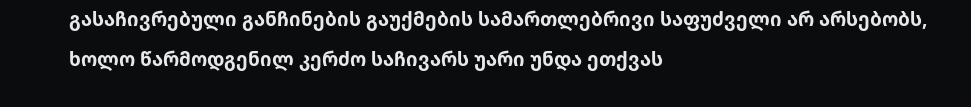გასაჩივრებული განჩინების გაუქმების სამართლებრივი საფუძველი არ არსებობს, ხოლო წარმოდგენილ კერძო საჩივარს უარი უნდა ეთქვას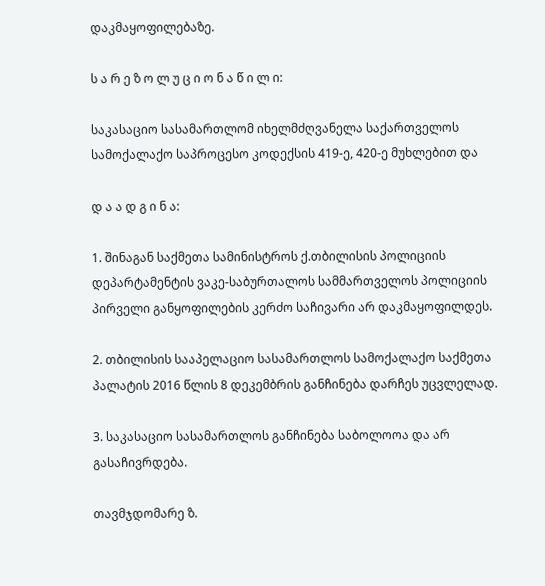დაკმაყოფილებაზე.

ს ა რ ე ზ ო ლ უ ც ი ო ნ ა წ ი ლ ი:

საკასაციო სასამართლომ იხელმძღვანელა საქართველოს სამოქალაქო საპროცესო კოდექსის 419-ე, 420-ე მუხლებით და

დ ა ა დ გ ი ნ ა:

1. შინაგან საქმეთა სამინისტროს ქ.თბილისის პოლიციის დეპარტამენტის ვაკე-საბურთალოს სამმართველოს პოლიციის პირველი განყოფილების კერძო საჩივარი არ დაკმაყოფილდეს.

2. თბილისის სააპელაციო სასამართლოს სამოქალაქო საქმეთა პალატის 2016 წლის 8 დეკემბრის განჩინება დარჩეს უცვლელად.

3. საკასაციო სასამართლოს განჩინება საბოლოოა და არ გასაჩივრდება.

თავმჯდომარე ზ.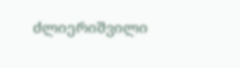ძლიერიშვილი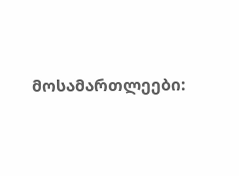მოსამართლეები: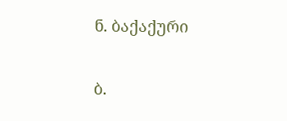ნ. ბაქაქური

ბ.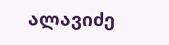ალავიძე